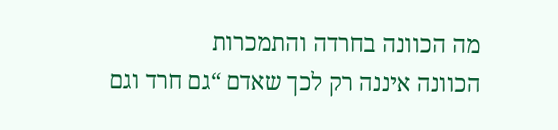מה הכוונה בחרדה והתמכרות
הכוונה איננה רק לכך שאדם “גם חרד וגם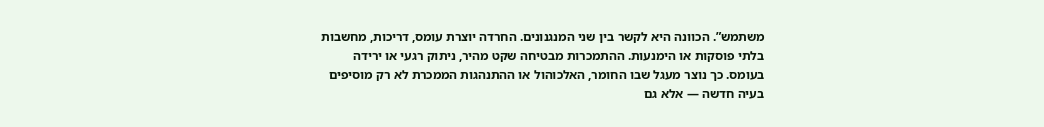משתמש”. הכוונה היא לקשר בין שני המנגנונים. החרדה יוצרת עומס, דריכות, מחשבות בלתי פוסקות או הימנעות. ההתמכרות מבטיחה שקט מהיר, ניתוק רגעי או ירידה בעומס. כך נוצר מעגל שבו החומר, האלכוהול או ההתנהגות הממכרת לא רק מוסיפים בעיה חדשה — אלא גם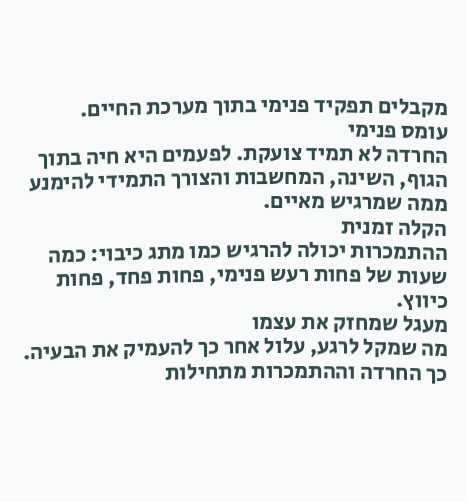מקבלים תפקיד פנימי בתוך מערכת החיים.
עומס פנימי
החרדה לא תמיד צועקת. לפעמים היא חיה בתוך הגוף, השינה, המחשבות והצורך התמידי להימנע ממה שמרגיש מאיים.
הקלה זמנית
ההתמכרות יכולה להרגיש כמו מתג כיבוי: כמה שעות של פחות רעש פנימי, פחות פחד, פחות כיווץ.
מעגל שמחזק את עצמו
מה שמקל לרגע, עלול אחר כך להעמיק את הבעיה. כך החרדה וההתמכרות מתחילות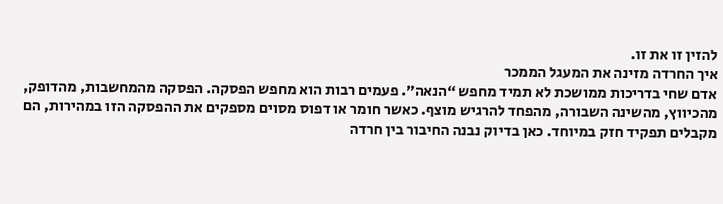להזין זו את זו.
איך החרדה מזינה את המעגל הממכר
אדם שחי בדריכות ממושכת לא תמיד מחפש “הנאה”. פעמים רבות הוא מחפש הפסקה. הפסקה מהמחשבות, מהדופק, מהכיווץ, מהשינה השבורה, מהפחד להרגיש מוצף. כאשר חומר או דפוס מסוים מספקים את ההפסקה הזו במהירות, הם מקבלים תפקיד חזק במיוחד. כאן בדיוק נבנה החיבור בין חרדה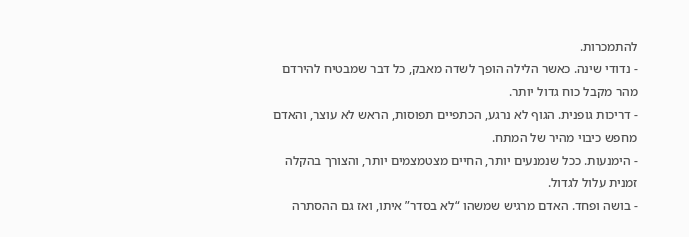להתמכרות.
- נדודי שינה. כאשר הלילה הופך לשדה מאבק, כל דבר שמבטיח להירדם מהר מקבל כוח גדול יותר.
- דריכות גופנית. הגוף לא נרגע, הכתפיים תפוסות, הראש לא עוצר, והאדם מחפש כיבוי מהיר של המתח.
- הימנעות. ככל שנמנעים יותר, החיים מצטמצמים יותר, והצורך בהקלה זמנית עלול לגדול.
- בושה ופחד. האדם מרגיש שמשהו “לא בסדר” איתו, ואז גם ההסתרה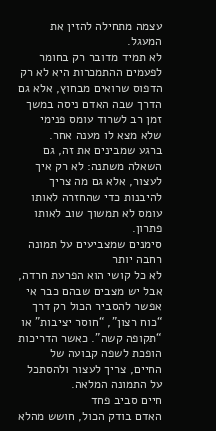עצמה מתחילה להזין את המעגל.
לא תמיד מדובר רק בחומר
לפעמים ההתמכרות היא לא רק הדפוס שרואים מבחוץ, אלא גם הדרך שבה האדם ניסה במשך זמן רב לשרוד עומס פנימי שלא מצא לו מענה אחר.
ברגע שמבינים את זה, גם השאלה משתנה: לא רק איך לעצור, אלא גם מה צריך להיבנות כדי שהחזרה לאותו עומס לא תמשוך שוב לאותו פתרון.
סימנים שמצביעים על תמונה רחבה יותר
לא כל קושי הוא הפרעת חרדה, אבל יש מצבים שבהם כבר אי אפשר להסביר הכול רק דרך “כוח רצון”, “חוסר יציבות” או “תקופה קשה”. כאשר הדריכות הופכת לשפה קבועה של החיים, צריך לעצור ולהסתכל על התמונה המלאה.
חיים סביב פחד
האדם בודק הכול, חושש מהלא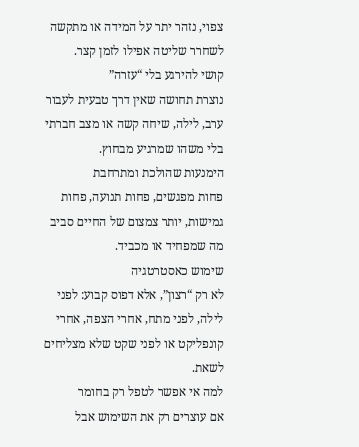צפוי, נזהר יתר על המידה או מתקשה לשחרר שליטה אפילו לזמן קצר.
קושי להירגע בלי “עזרה”
נוצרת תחושה שאין דרך טבעית לעבור ערב, לילה, שיחה קשה או מצב חברתי בלי משהו שמרגיע מבחוץ.
הימנעות שהולכת ומתרחבת
פחות מפגשים, פחות תנועה, פחות גמישות, יותר צמצום של החיים סביב מה שמפחיד או מכביד.
שימוש כאסטרטגיה
לא רק “רצון”, אלא דפוס קבוע: לפני לילה, לפני מתח, אחרי הצפה, אחרי קונפליקט או לפני שקט שלא מצליחים לשאת.
למה אי אפשר לטפל רק בחומר
אם עוצרים רק את השימוש אבל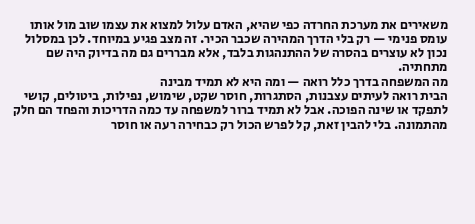משאירים את מערכת החרדה כפי שהיא, האדם עלול למצוא את עצמו שוב מול אותו עומס פנימי — רק בלי הדרך המהירה שכבר הכיר. זה מצב פגיע במיוחד. לכן במסלול נכון לא עוצרים בהסרה של ההתנהגות בלבד, אלא מבררים גם מה בדיוק היה שם מתחתיה.
מה המשפחה בדרך כלל רואה — ומה היא לא תמיד מבינה
הבית רואה לעיתים עצבנות, הסתגרות, חוסר שקט, שימוש, נפילות, ביטולים, קושי לתפקד או שינה הפוכה. אבל לא תמיד ברור למשפחה עד כמה הדריכות והפחד הם חלק מהתמונה. בלי להבין זאת, קל לפרש הכול רק כבחירה רעה או חוסר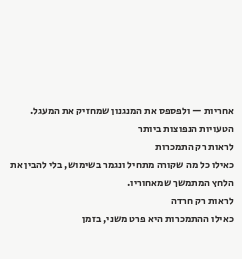אחריות — ולפספס את המנגנון שמחזיק את המעגל.
הטעויות הנפוצות ביותר
לראות רק התמכרות
כאילו כל מה שקורה מתחיל ונגמר בשימוש, בלי להבין את הלחץ המתמשך שמאחוריו.
לראות רק חרדה
כאילו ההתמכרות היא פרט משני, בזמן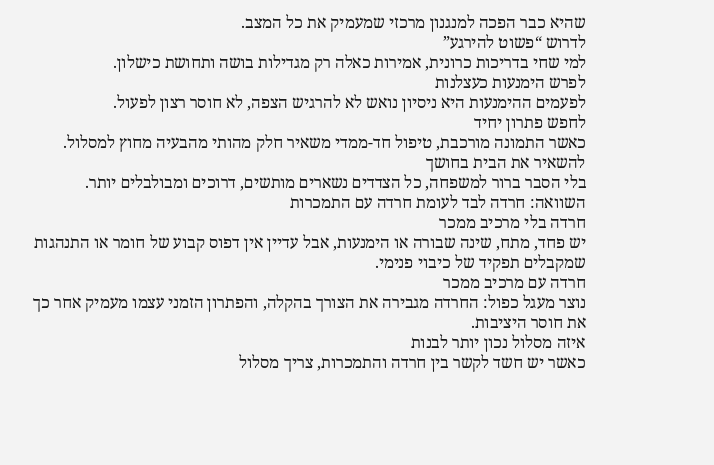שהיא כבר הפכה למנגנון מרכזי שמעמיק את כל המצב.
לדרוש “פשוט להירגע”
למי שחי בדריכות כרונית, אמירות כאלה רק מגדילות בושה ותחושת כישלון.
לפרש הימנעות כעצלנות
לפעמים ההימנעות היא ניסיון נואש לא להרגיש הצפה, לא חוסר רצון לפעול.
לחפש פתרון יחיד
כאשר התמונה מורכבת, טיפול חד-ממדי משאיר חלק מהותי מהבעיה מחוץ למסלול.
להשאיר את הבית בחושך
בלי הסבר ברור למשפחה, כל הצדדים נשארים מותשים, דרוכים ומבולבלים יותר.
השוואה: חרדה לבד לעומת חרדה עם התמכרות
חרדה בלי מרכיב ממכר
יש פחד, מתח, שינה שבורה או הימנעות, אבל עדיין אין דפוס קבוע של חומר או התנהגות שמקבלים תפקיד של כיבוי פנימי.
חרדה עם מרכיב ממכר
נוצר מעגל כפול: החרדה מגבירה את הצורך בהקלה, והפתרון הזמני עצמו מעמיק אחר כך את חוסר היציבות.
איזה מסלול נכון יותר לבנות
כאשר יש חשד לקשר בין חרדה והתמכרות, צריך מסלול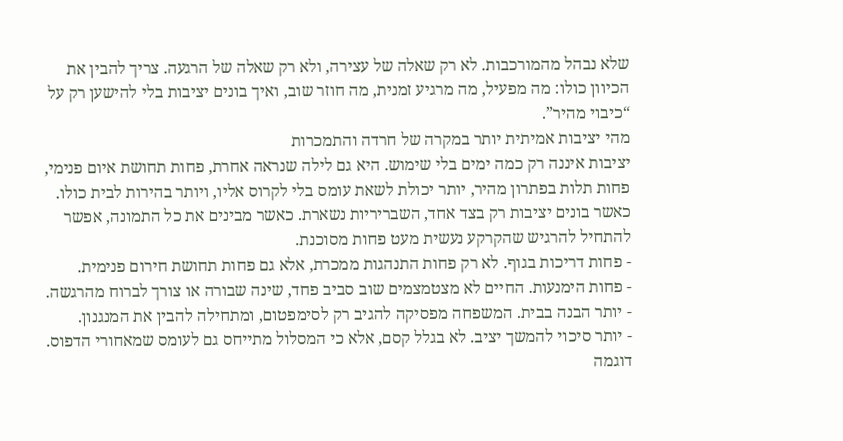שלא נבהל מהמורכבות. לא רק שאלה של עצירה, ולא רק שאלה של הרגעה. צריך להבין את הכיוון כולו: מה מפעיל, מה מרגיע זמנית, מה חוזר שוב, ואיך בונים יציבות בלי להישען רק על “כיבוי מהיר”.
מהי יציבות אמיתית יותר במקרה של חרדה והתמכרות
יציבות איננה רק כמה ימים בלי שימוש. היא גם לילה שנראה אחרת, פחות תחושת איום פנימי, פחות תלות בפתרון מהיר, יותר יכולת לשאת עומס בלי לקרוס אליו, ויותר בהירות לבית כולו. כאשר בונים יציבות רק בצד אחד, השבריריות נשארת. כאשר מבינים את כל התמונה, אפשר להתחיל להרגיש שהקרקע נעשית מעט פחות מסוכנת.
- פחות דריכות בגוף. לא רק פחות התנהגות ממכרת, אלא גם פחות תחושת חירום פנימית.
- פחות הימנעות. החיים לא מצטמצמים שוב סביב פחד, שינה שבורה או צורך לברוח מהרגשה.
- יותר הבנה בבית. המשפחה מפסיקה להגיב רק לסימפטום, ומתחילה להבין את המנגנון.
- יותר סיכוי להמשך יציב. לא בגלל קסם, אלא כי המסלול מתייחס גם לעומס שמאחורי הדפוס.
דוגמה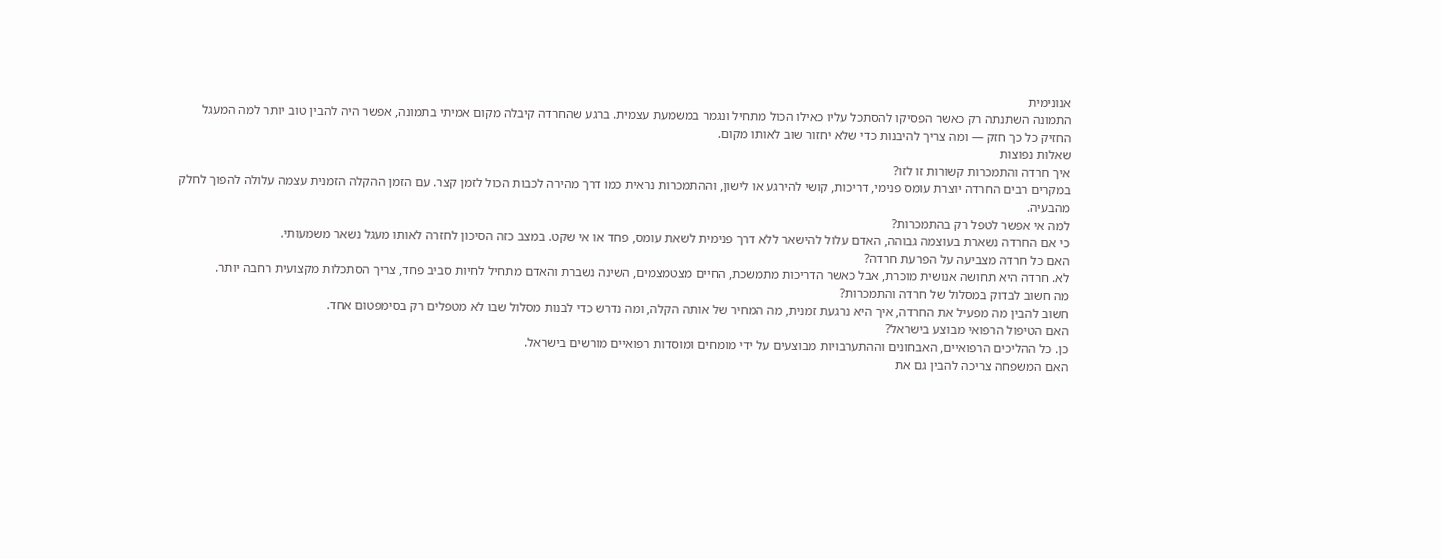אנונימית
התמונה השתנתה רק כאשר הפסיקו להסתכל עליו כאילו הכול מתחיל ונגמר במשמעת עצמית. ברגע שהחרדה קיבלה מקום אמיתי בתמונה, אפשר היה להבין טוב יותר למה המעגל החזיק כל כך חזק — ומה צריך להיבנות כדי שלא יחזור שוב לאותו מקום.
שאלות נפוצות
איך חרדה והתמכרות קשורות זו לזו?
במקרים רבים החרדה יוצרת עומס פנימי, דריכות, קושי להירגע או לישון, וההתמכרות נראית כמו דרך מהירה לכבות הכול לזמן קצר. עם הזמן ההקלה הזמנית עצמה עלולה להפוך לחלק מהבעיה.
למה אי אפשר לטפל רק בהתמכרות?
כי אם החרדה נשארת בעוצמה גבוהה, האדם עלול להישאר ללא דרך פנימית לשאת עומס, פחד או אי שקט. במצב כזה הסיכון לחזרה לאותו מעגל נשאר משמעותי.
האם כל חרדה מצביעה על הפרעת חרדה?
לא. חרדה היא תחושה אנושית מוכרת, אבל כאשר הדריכות מתמשכת, החיים מצטמצמים, השינה נשברת והאדם מתחיל לחיות סביב פחד, צריך הסתכלות מקצועית רחבה יותר.
מה חשוב לבדוק במסלול של חרדה והתמכרות?
חשוב להבין מה מפעיל את החרדה, איך היא נרגעת זמנית, מה המחיר של אותה הקלה, ומה נדרש כדי לבנות מסלול שבו לא מטפלים רק בסימפטום אחד.
האם הטיפול הרפואי מבוצע בישראל?
כן. כל ההליכים הרפואיים, האבחונים וההתערבויות מבוצעים על ידי מומחים ומוסדות רפואיים מורשים בישראל.
האם המשפחה צריכה להבין גם את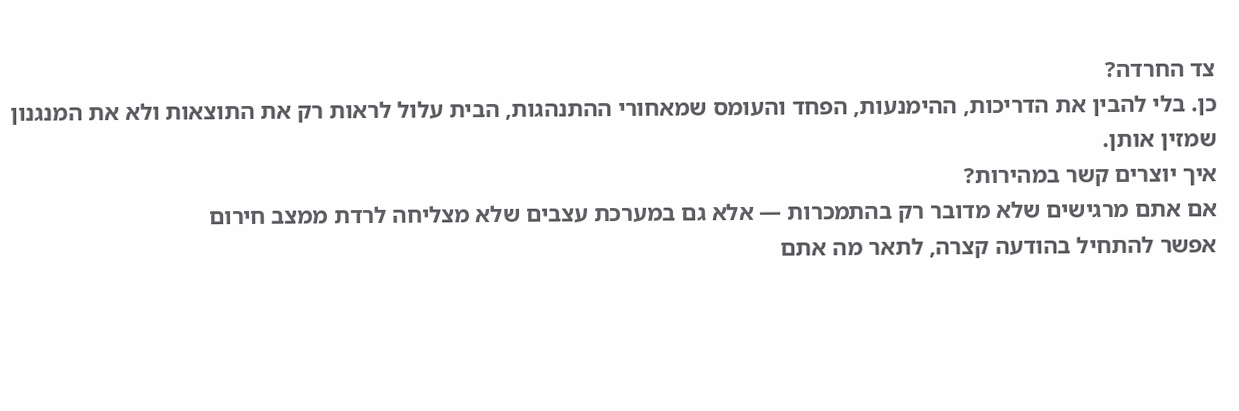צד החרדה?
כן. בלי להבין את הדריכות, ההימנעות, הפחד והעומס שמאחורי ההתנהגות, הבית עלול לראות רק את התוצאות ולא את המנגנון שמזין אותן.
איך יוצרים קשר במהירות?
אם אתם מרגישים שלא מדובר רק בהתמכרות — אלא גם במערכת עצבים שלא מצליחה לרדת ממצב חירום
אפשר להתחיל בהודעה קצרה, לתאר מה אתם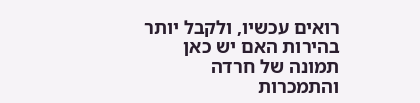רואים עכשיו, ולקבל יותר בהירות האם יש כאן תמונה של חרדה והתמכרות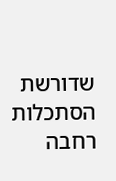שדורשת הסתכלות רחבה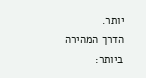יותר.
הדרך המהירה ביותר: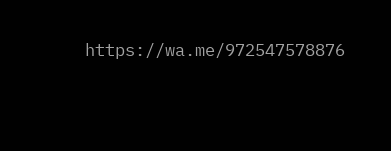https://wa.me/972547578876